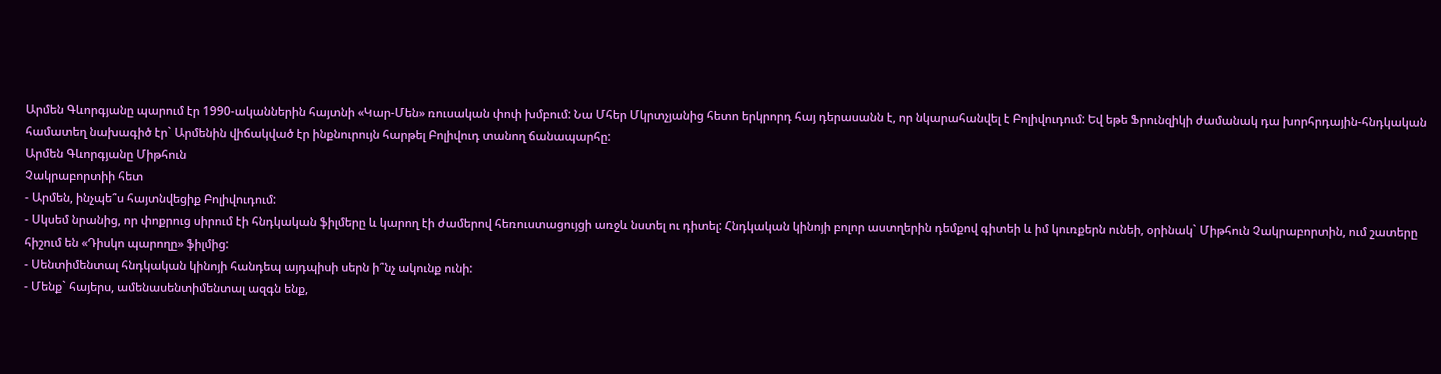Արմեն Գևորգյանը պարում էր 1990-ականներին հայտնի «Կար-Մեն» ռուսական փոփ խմբում: Նա Մհեր Մկրտչյանից հետո երկրորդ հայ դերասանն է, որ նկարահանվել է Բոլիվուդում: Եվ եթե Ֆրունզիկի ժամանակ դա խորհրդային-հնդկական համատեղ նախագիծ էր` Արմենին վիճակված էր ինքնուրույն հարթել Բոլիվուդ տանող ճանապարհը:
Արմեն Գևորգյանը Միթհուն
Չակրաբորտիի հետ
- Արմեն, ինչպե՞ս հայտնվեցիք Բոլիվուդում:
- Սկսեմ նրանից, որ փոքրուց սիրում էի հնդկական ֆիլմերը և կարող էի ժամերով հեռուստացույցի առջև նստել ու դիտել: Հնդկական կինոյի բոլոր աստղերին դեմքով գիտեի և իմ կուռքերն ունեի, օրինակ` Միթհուն Չակրաբորտին, ում շատերը հիշում են «Դիսկո պարողը» ֆիլմից:
- Սենտիմենտալ հնդկական կինոյի հանդեպ այդպիսի սերն ի՞նչ ակունք ունի:
- Մենք` հայերս, ամենասենտիմենտալ ազգն ենք,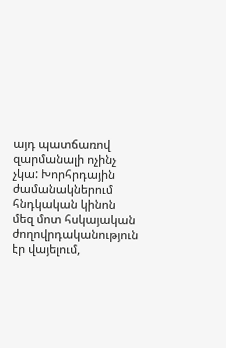այդ պատճառով զարմանալի ոչինչ չկա: Խորհրդային ժամանակներում հնդկական կինոն մեզ մոտ հսկայական ժողովրդականություն էր վայելում,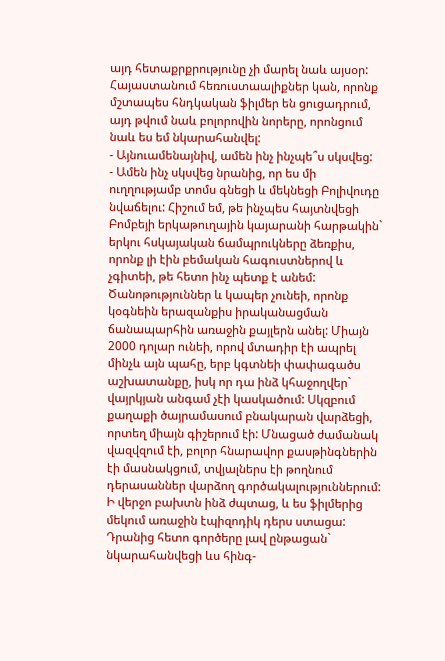այդ հետաքրքրությունը չի մարել նաև այսօր: Հայաստանում հեռուստաալիքներ կան, որոնք մշտապես հնդկական ֆիլմեր են ցուցադրում, այդ թվում նաև բոլորովին նորերը, որոնցում նաև ես եմ նկարահանվել:
- Այնուամենայնիվ, ամեն ինչ ինչպե՞ս սկսվեց:
- Ամեն ինչ սկսվեց նրանից, որ ես մի ուղղությամբ տոմս գնեցի և մեկնեցի Բոլիվուդը նվաճելու: Հիշում եմ, թե ինչպես հայտնվեցի Բոմբեյի երկաթուղային կայարանի հարթակին` երկու հսկայական ճամպրուկները ձեռքիս, որոնք լի էին բեմական հագուստներով և չգիտեի, թե հետո ինչ պետք է անեմ: Ծանոթություններ և կապեր չունեի, որոնք կօգնեին երազանքիս իրականացման ճանապարհին առաջին քայլերն անել: Միայն 2000 դոլար ունեի, որով մտադիր էի ապրել մինչև այն պահը, երբ կգտնեի փափագածս աշխատանքը, իսկ որ դա ինձ կհաջողվեր` վայրկյան անգամ չէի կասկածում: Սկզբում քաղաքի ծայրամասում բնակարան վարձեցի, որտեղ միայն գիշերում էի: Մնացած ժամանակ վազվզում էի, բոլոր հնարավոր քասթինգներին էի մասնակցում, տվյալներս էի թողնում դերասաններ վարձող գործակալություններում: Ի վերջո բախտն ինձ ժպտաց, և ես ֆիլմերից մեկում առաջին էպիզոդիկ դերս ստացա: Դրանից հետո գործերը լավ ընթացան` նկարահանվեցի ևս հինգ-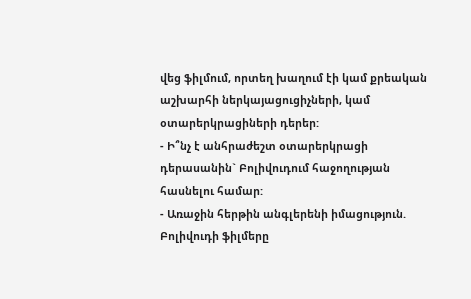վեց ֆիլմում, որտեղ խաղում էի կամ քրեական աշխարհի ներկայացուցիչների, կամ օտարերկրացիների դերեր:
- Ի՞նչ է անհրաժեշտ օտարերկրացի դերասանին` Բոլիվուդում հաջողության հասնելու համար:
- Առաջին հերթին անգլերենի իմացություն. Բոլիվուդի ֆիլմերը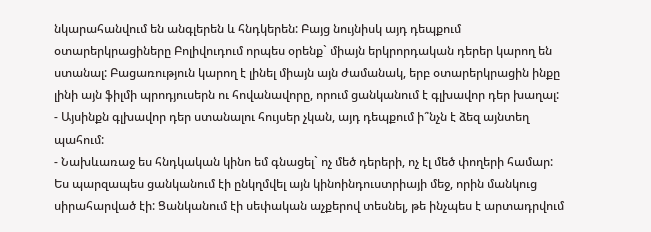նկարահանվում են անգլերեն և հնդկերեն: Բայց նույնիսկ այդ դեպքում օտարերկրացիները Բոլիվուդում որպես օրենք` միայն երկրորդական դերեր կարող են ստանալ: Բացառություն կարող է լինել միայն այն ժամանակ, երբ օտարերկրացին ինքը լինի այն ֆիլմի պրոդյուսերն ու հովանավորը, որում ցանկանում է գլխավոր դեր խաղալ:
- Այսինքն գլխավոր դեր ստանալու հույսեր չկան, այդ դեպքում ի՞նչն է ձեզ այնտեղ պահում:
- Նախևառաջ ես հնդկական կինո եմ գնացել` ոչ մեծ դերերի, ոչ էլ մեծ փողերի համար: Ես պարզապես ցանկանում էի ընկղմվել այն կինոինդուստրիայի մեջ, որին մանկուց սիրահարված էի: Ցանկանում էի սեփական աչքերով տեսնել, թե ինչպես է արտադրվում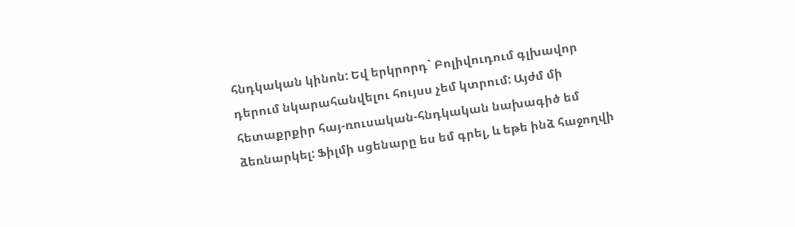հնդկական կինոն: Եվ երկրորդ` Բոլիվուդում գլխավոր դերում նկարահանվելու հույսս չեմ կտրում: Այժմ մի հետաքրքիր հայ-ռուսական-հնդկական նախագիծ եմ ձեռնարկել: Ֆիլմի սցենարը ես եմ գրել, և եթե ինձ հաջողվի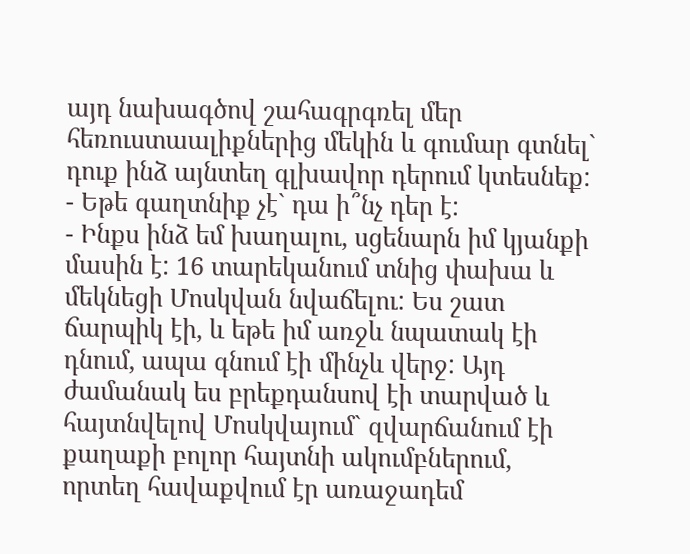այդ նախագծով շահագրգռել մեր հեռուստաալիքներից մեկին և գումար գտնել` դուք ինձ այնտեղ գլխավոր դերում կտեսնեք:
- Եթե գաղտնիք չէ` դա ի՞նչ դեր է:
- Ինքս ինձ եմ խաղալու, սցենարն իմ կյանքի մասին է: 16 տարեկանում տնից փախա և մեկնեցի Մոսկվան նվաճելու: Ես շատ ճարպիկ էի, և եթե իմ առջև նպատակ էի դնում, ապա գնում էի մինչև վերջ: Այդ ժամանակ ես բրեքդանսով էի տարված և հայտնվելով Մոսկվայում` զվարճանում էի քաղաքի բոլոր հայտնի ակումբներում, որտեղ հավաքվում էր առաջադեմ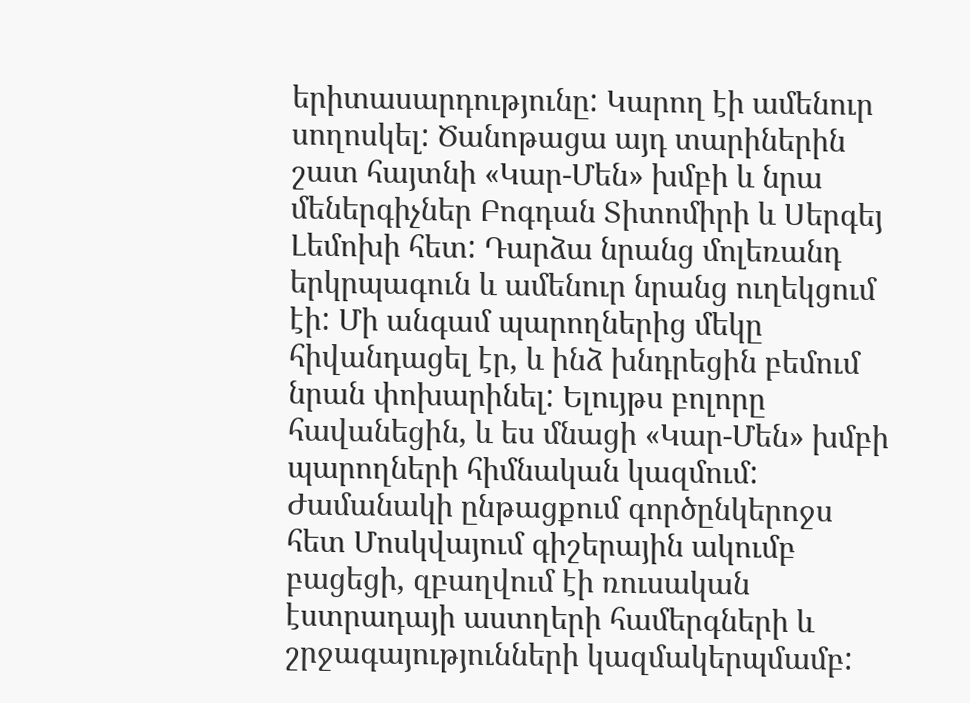երիտասարդությունը: Կարող էի ամենուր սողոսկել: Ծանոթացա այդ տարիներին շատ հայտնի «Կար-Մեն» խմբի և նրա մեներգիչներ Բոգդան Տիտոմիրի և Սերգեյ Լեմոխի հետ: Դարձա նրանց մոլեռանդ երկրպագուն և ամենուր նրանց ուղեկցում էի: Մի անգամ պարողներից մեկը հիվանդացել էր, և ինձ խնդրեցին բեմում նրան փոխարինել: Ելույթս բոլորը հավանեցին, և ես մնացի «Կար-Մեն» խմբի պարողների հիմնական կազմում: Ժամանակի ընթացքում գործընկերոջս հետ Մոսկվայում գիշերային ակումբ բացեցի, զբաղվում էի ռուսական էստրադայի աստղերի համերգների և շրջագայությունների կազմակերպմամբ: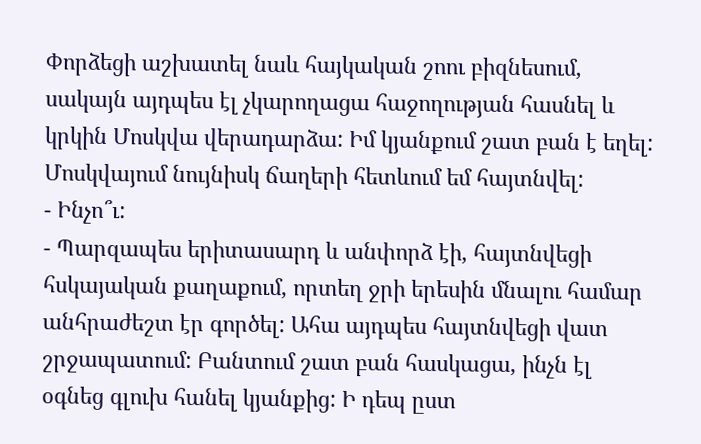Փորձեցի աշխատել նաև հայկական շոու բիզնեսում, սակայն այդպես էլ չկարողացա հաջողության հասնել և կրկին Մոսկվա վերադարձա: Իմ կյանքում շատ բան է եղել: Մոսկվայում նույնիսկ ճաղերի հետևում եմ հայտնվել:
- Ինչո՞ւ:
- Պարզապես երիտասարդ և անփորձ էի, հայտնվեցի հսկայական քաղաքում, որտեղ ջրի երեսին մնալու համար անհրաժեշտ էր գործել: Ահա այդպես հայտնվեցի վատ շրջապատում: Բանտում շատ բան հասկացա, ինչն էլ օգնեց գլուխ հանել կյանքից: Ի դեպ ըստ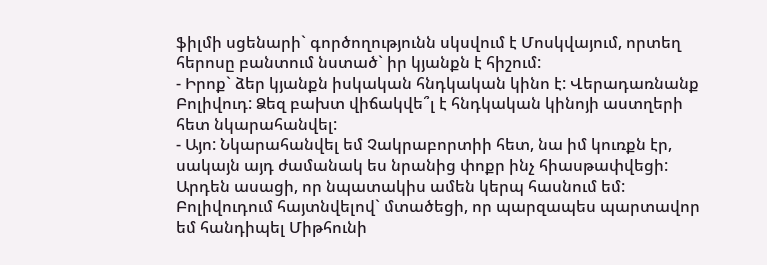ֆիլմի սցենարի` գործողությունն սկսվում է Մոսկվայում, որտեղ հերոսը բանտում նստած` իր կյանքն է հիշում:
- Իրոք` ձեր կյանքն իսկական հնդկական կինո է: Վերադառնանք Բոլիվուդ: Ձեզ բախտ վիճակվե՞լ է հնդկական կինոյի աստղերի հետ նկարահանվել:
- Այո: Նկարահանվել եմ Չակրաբորտիի հետ, նա իմ կուռքն էր, սակայն այդ ժամանակ ես նրանից փոքր ինչ հիասթափվեցի: Արդեն ասացի, որ նպատակիս ամեն կերպ հասնում եմ: Բոլիվուդում հայտնվելով` մտածեցի, որ պարզապես պարտավոր եմ հանդիպել Միթհունի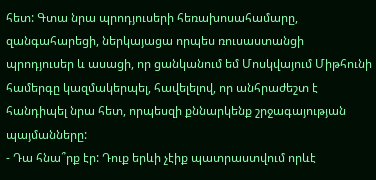հետ: Գտա նրա պրոդյուսերի հեռախոսահամարը, զանգահարեցի, ներկայացա որպես ռուսաստանցի պրոդյուսեր և ասացի, որ ցանկանում եմ Մոսկվայում Միթհունի համերգը կազմակերպել, հավելելով, որ անհրաժեշտ է հանդիպել նրա հետ, որպեսզի քննարկենք շրջագայության պայմանները:
- Դա հնա՞րք էր: Դուք երևի չէիք պատրաստվում որևէ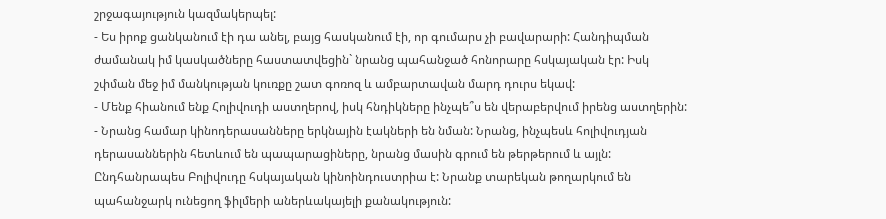շրջագայություն կազմակերպել:
- Ես իրոք ցանկանում էի դա անել, բայց հասկանում էի, որ գումարս չի բավարարի: Հանդիպման ժամանակ իմ կասկածները հաստատվեցին` նրանց պահանջած հոնորարը հսկայական էր: Իսկ շփման մեջ իմ մանկության կուռքը շատ գոռոզ և ամբարտավան մարդ դուրս եկավ:
- Մենք հիանում ենք Հոլիվուդի աստղերով, իսկ հնդիկները ինչպե՞ս են վերաբերվում իրենց աստղերին:
- Նրանց համար կինոդերասանները երկնային էակների են նման: Նրանց, ինչպեսև հոլիվուդյան դերասաններին հետևում են պապարացիները, նրանց մասին գրում են թերթերում և այլն: Ընդհանրապես Բոլիվուդը հսկայական կինոինդուստրիա է: Նրանք տարեկան թողարկում են պահանջարկ ունեցող ֆիլմերի աներևակայելի քանակություն: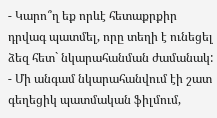- Կարո՞ղ եք որևէ հետաքրքիր դրվագ պատմել, որը տեղի է ունեցել ձեզ հետ` նկարահանման ժամանակ:
- Մի անգամ նկարահանվում էի շատ գեղեցիկ պատմական ֆիլմում,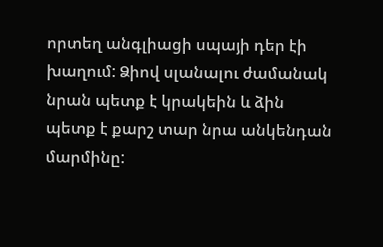որտեղ անգլիացի սպայի դեր էի խաղում: Ձիով սլանալու ժամանակ նրան պետք է կրակեին և ձին պետք է քարշ տար նրա անկենդան մարմինը: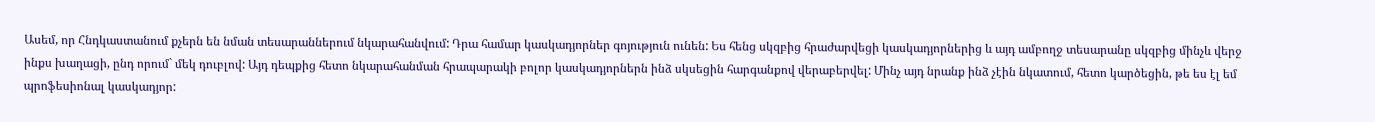Ասեմ, որ Հնդկաստանում քչերն են նման տեսարաններում նկարահանվում: Դրա համար կասկադյորներ գոյություն ունեն: Ես հենց սկզբից հրաժարվեցի կասկադյորներից և այդ ամբողջ տեսարանը սկզբից մինչև վերջ ինքս խաղացի, ընդ որում` մեկ դուբլով: Այդ դեպքից հետո նկարահանման հրապարակի բոլոր կասկադյորներն ինձ սկսեցին հարգանքով վերաբերվել: Մինչ այդ նրանք ինձ չէին նկատում, հետո կարծեցին, թե ես էլ եմ պրոֆեսիոնալ կասկադյոր: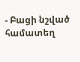- Բացի նշված համատեղ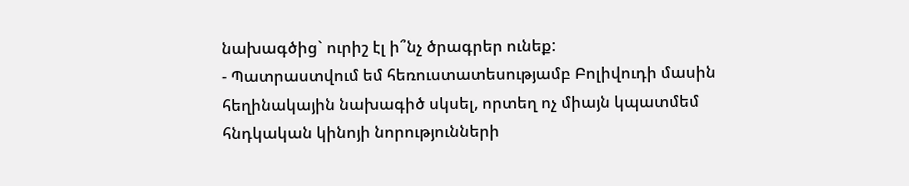նախագծից` ուրիշ էլ ի՞նչ ծրագրեր ունեք:
- Պատրաստվում եմ հեռուստատեսությամբ Բոլիվուդի մասին հեղինակային նախագիծ սկսել, որտեղ ոչ միայն կպատմեմ հնդկական կինոյի նորությունների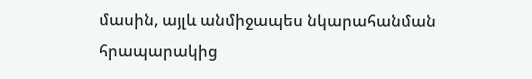մասին, այլև անմիջապես նկարահանման հրապարակից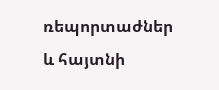ռեպորտաժներ և հայտնի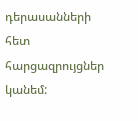դերասանների հետ հարցազրույցներ կանեմ: